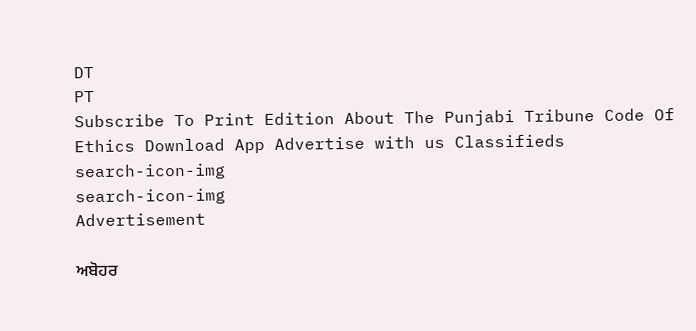DT
PT
Subscribe To Print Edition About The Punjabi Tribune Code Of Ethics Download App Advertise with us Classifieds
search-icon-img
search-icon-img
Advertisement

ਅਬੋਹਰ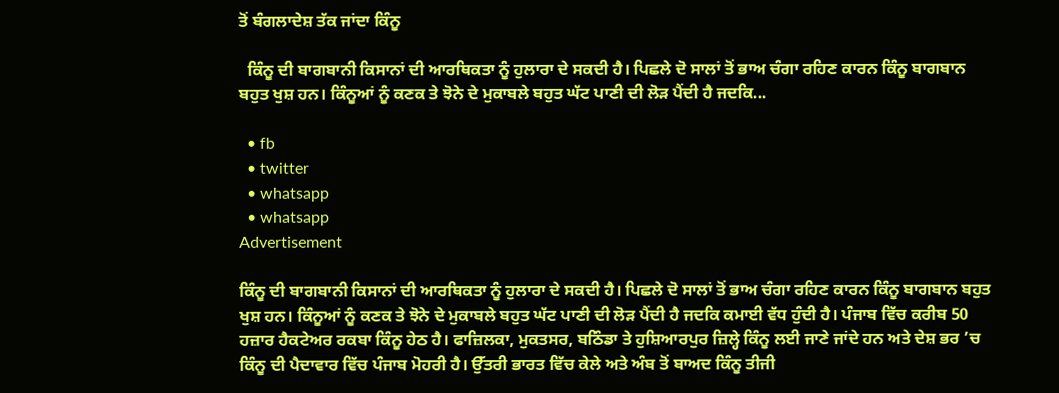ਤੋਂ ਬੰਗਲਾਦੇਸ਼ ਤੱਕ ਜਾਂਦਾ ਕਿੰਨੂ

  ਕਿੰਨੂ ਦੀ ਬਾਗਬਾਨੀ ਕਿਸਾਨਾਂ ਦੀ ਆਰਥਿਕਤਾ ਨੂੰ ਹੁਲਾਰਾ ਦੇ ਸਕਦੀ ਹੈ। ਪਿਛਲੇ ਦੋ ਸਾਲਾਂ ਤੋਂ ਭਾਅ ਚੰਗਾ ਰਹਿਣ ਕਾਰਨ ਕਿੰਨੂ ਬਾਗਬਾਨ ਬਹੁਤ ਖੁਸ਼ ਹਨ। ਕਿੰਨੂਆਂ ਨੂੰ ਕਣਕ ਤੇ ਝੋਨੇ ਦੇ ਮੁਕਾਬਲੇ ਬਹੁਤ ਘੱਟ ਪਾਣੀ ਦੀ ਲੋੜ ਪੈਂਦੀ ਹੈ ਜਦਕਿ...

  • fb
  • twitter
  • whatsapp
  • whatsapp
Advertisement

ਕਿੰਨੂ ਦੀ ਬਾਗਬਾਨੀ ਕਿਸਾਨਾਂ ਦੀ ਆਰਥਿਕਤਾ ਨੂੰ ਹੁਲਾਰਾ ਦੇ ਸਕਦੀ ਹੈ। ਪਿਛਲੇ ਦੋ ਸਾਲਾਂ ਤੋਂ ਭਾਅ ਚੰਗਾ ਰਹਿਣ ਕਾਰਨ ਕਿੰਨੂ ਬਾਗਬਾਨ ਬਹੁਤ ਖੁਸ਼ ਹਨ। ਕਿੰਨੂਆਂ ਨੂੰ ਕਣਕ ਤੇ ਝੋਨੇ ਦੇ ਮੁਕਾਬਲੇ ਬਹੁਤ ਘੱਟ ਪਾਣੀ ਦੀ ਲੋੜ ਪੈਂਦੀ ਹੈ ਜਦਕਿ ਕਮਾਈ ਵੱਧ ਹੁੰਦੀ ਹੈ। ਪੰਜਾਬ ਵਿੱਚ ਕਰੀਬ 50 ਹਜ਼ਾਰ ਹੈਕਟੇਅਰ ਰਕਬਾ ਕਿੰਨੂ ਹੇਠ ਹੈ। ਫਾਜ਼ਿਲਕਾ, ਮੁਕਤਸਰ, ਬਠਿੰਡਾ ਤੇ ਹੁਸ਼ਿਆਰਪੁਰ ਜ਼ਿਲ੍ਹੇ ਕਿੰਨੂ ਲਈ ਜਾਣੇ ਜਾਂਦੇ ਹਨ ਅਤੇ ਦੇਸ਼ ਭਰ ’ਚ ਕਿੰਨੂ ਦੀ ਪੈਦਾਵਾਰ ਵਿੱਚ ਪੰਜਾਬ ਮੋਹਰੀ ਹੈ। ਉੱਤਰੀ ਭਾਰਤ ਵਿੱਚ ਕੇਲੇ ਅਤੇ ਅੰਬ ਤੋਂ ਬਾਅਦ ਕਿੰਨੂ ਤੀਜੀ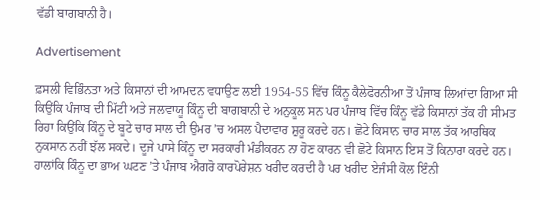ਵੱਡੀ ਬਾਗਬਾਨੀ ਹੈ।

Advertisement

ਫ਼ਸਲੀ ਵਿਭਿੰਨਤਾ ਅਤੇ ਕਿਸਾਨਾਂ ਦੀ ਆਮਦਨ ਵਧਾਉਣ ਲਈ 1954-55 ਵਿੱਚ ਕਿੰਨੂ ਕੈਲੇਫੋਰਨੀਆ ਤੋਂ ਪੰਜਾਬ ਲਿਆਂਦਾ ਗਿਆ ਸੀ ਕਿਉਂਕਿ ਪੰਜਾਬ ਦੀ ਮਿੱਟੀ ਅਤੇ ਜਲਵਾਯੂ ਕਿੰਨੂ ਦੀ ਬਾਗਬਾਨੀ ਦੇ ਅਨੁਕੂਲ ਸਨ ਪਰ ਪੰਜਾਬ ਵਿੱਚ ਕਿੰਨੂ ਵੱਡੇ ਕਿਸਾਨਾਂ ਤੱਕ ਹੀ ਸੀਮਤ ਰਿਹਾ ਕਿਉਂਕਿ ਕਿੰਨੂ ਦੇ ਬੂਟੇ ਚਾਰ ਸਾਲ ਦੀ ਉਮਰ ’ਚ ਅਸਲ ਪੈਦਾਵਾਰ ਸ਼ੁਰੂ ਕਰਦੇ ਹਨ। ਛੋਟੇ ਕਿਸਾਨ ਚਾਰ ਸਾਲ ਤੱਕ ਆਰਥਿਕ ਨੁਕਸਾਨ ਨਹੀਂ ਝੱਲ ਸਕਦੇ। ਦੂਜੇ ਪਾਸੇ ਕਿੰਨੂ ਦਾ ਸਰਕਾਰੀ ਮੰਡੀਕਰਨ ਨਾ ਹੋਣ ਕਾਰਨ ਵੀ ਛੋਟੇ ਕਿਸਾਨ ਇਸ ਤੋਂ ਕਿਨਾਰਾ ਕਰਦੇ ਹਨ। ਹਾਲਾਂਕਿ ਕਿੰਨੂ ਦਾ ਭਾਅ ਘਟਣ ’ਤੇ ਪੰਜਾਬ ਐਗਰੋ ਕਾਰਪੋਰੇਸ਼ਨ ਖਰੀਦ ਕਰਦੀ ਹੈ ਪਰ ਖਰੀਦ ਏਜੰਸੀ ਕੋਲ ਇੰਨੀ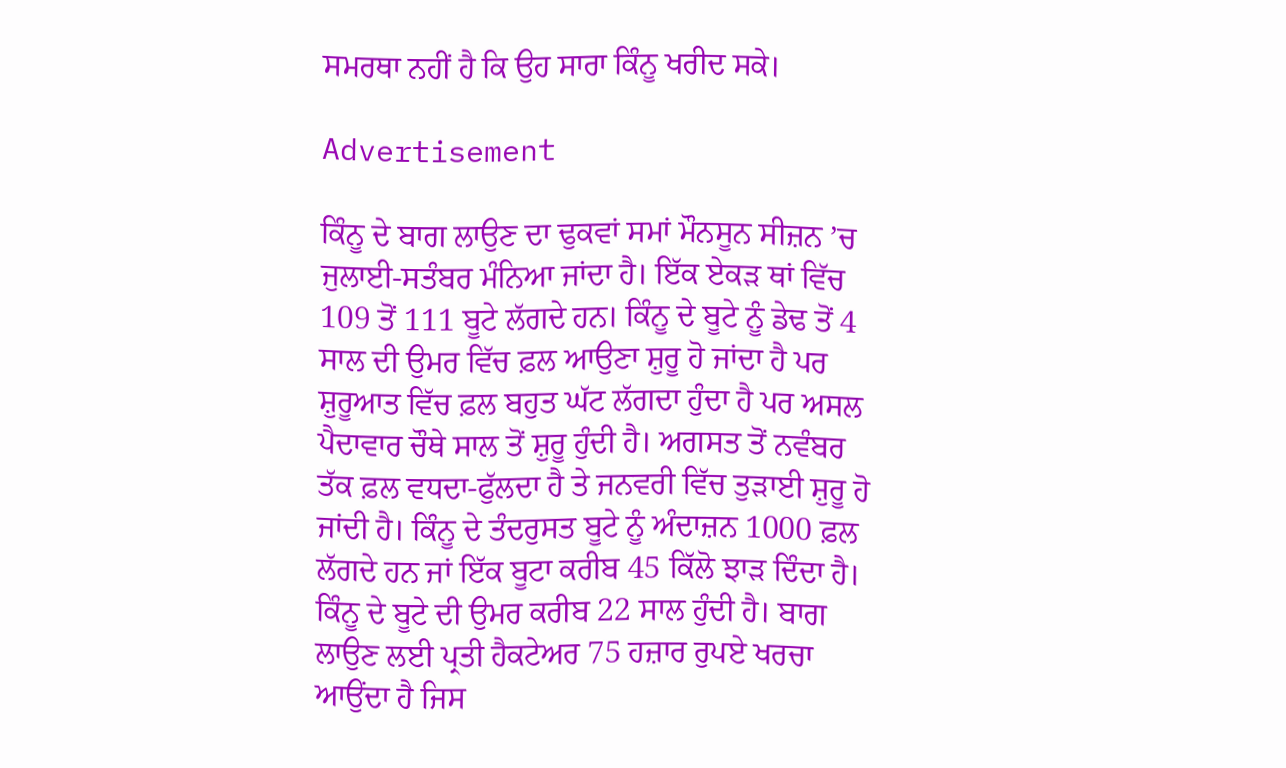ਸਮਰਥਾ ਨਹੀਂ ਹੈ ਕਿ ਉਹ ਸਾਰਾ ਕਿੰਨੂ ਖਰੀਦ ਸਕੇ।

Advertisement

ਕਿੰਨੂ ਦੇ ਬਾਗ ਲਾਉਣ ਦਾ ਢੁਕਵਾਂ ਸਮਾਂ ਮੌਨਸੂਨ ਸੀਜ਼ਨ ’ਚ ਜੁਲਾਈ-ਸਤੰਬਰ ਮੰਨਿਆ ਜਾਂਦਾ ਹੈ। ਇੱਕ ਏਕੜ ਥਾਂ ਵਿੱਚ 109 ਤੋਂ 111 ਬੂਟੇ ਲੱਗਦੇ ਹਨ। ਕਿੰਨੂ ਦੇ ਬੂਟੇ ਨੂੰ ਡੇਢ ਤੋਂ 4 ਸਾਲ ਦੀ ਉਮਰ ਵਿੱਚ ਫ਼ਲ ਆਉਣਾ ਸ਼ੁਰੂ ਹੋ ਜਾਂਦਾ ਹੈ ਪਰ ਸ਼ੁਰੂਆਤ ਵਿੱਚ ਫ਼ਲ ਬਹੁਤ ਘੱਟ ਲੱਗਦਾ ਹੁੰਦਾ ਹੈ ਪਰ ਅਸਲ ਪੈਦਾਵਾਰ ਚੌਥੇ ਸਾਲ ਤੋਂ ਸ਼ੁਰੂ ਹੁੰਦੀ ਹੈ। ਅਗਸਤ ਤੋਂ ਨਵੰਬਰ ਤੱਕ ਫ਼ਲ ਵਧਦਾ-ਫੁੱਲਦਾ ਹੈ ਤੇ ਜਨਵਰੀ ਵਿੱਚ ਤੁੜਾਈ ਸ਼ੁਰੂ ਹੋ ਜਾਂਦੀ ਹੈ। ਕਿੰਨੂ ਦੇ ਤੰਦਰੁਸਤ ਬੂਟੇ ਨੂੰ ਅੰਦਾਜ਼ਨ 1000 ਫ਼ਲ ਲੱਗਦੇ ਹਨ ਜਾਂ ਇੱਕ ਬੂਟਾ ਕਰੀਬ 45 ਕਿੱਲੋ ਝਾੜ ਦਿੰਦਾ ਹੈ। ਕਿੰਨੂ ਦੇ ਬੂਟੇ ਦੀ ਉਮਰ ਕਰੀਬ 22 ਸਾਲ ਹੁੰਦੀ ਹੈ। ਬਾਗ ਲਾਉਣ ਲਈ ਪ੍ਰਤੀ ਹੈਕਟੇਅਰ 75 ਹਜ਼ਾਰ ਰੁਪਏ ਖਰਚਾ ਆਉਂਦਾ ਹੈ ਜਿਸ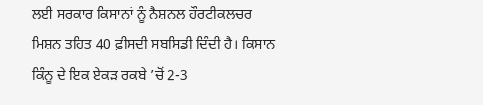ਲਈ ਸਰਕਾਰ ਕਿਸਾਨਾਂ ਨੂੰ ਨੈਸ਼ਨਲ ਹੌਰਟੀਕਲਚਰ ਮਿਸ਼ਨ ਤਹਿਤ 40 ਫ਼ੀਸਦੀ ਸਬਸਿਡੀ ਦਿੰਦੀ ਹੈ। ਕਿਸਾਨ ਕਿੰਨੂ ਦੇ ਇਕ ਏਕੜ ਰਕਬੇ ’ਚੋਂ 2-3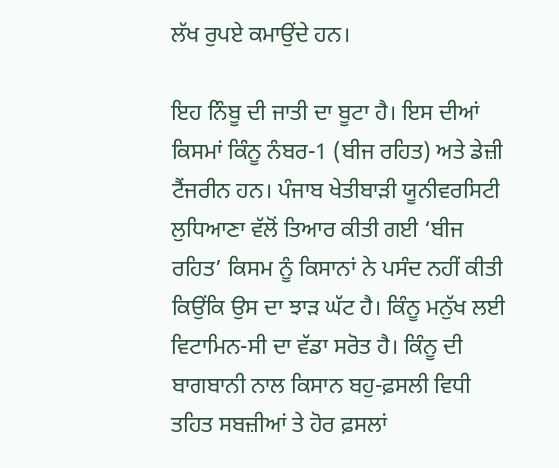ਲੱਖ ਰੁਪਏ ਕਮਾਉਂਦੇ ਹਨ।

ਇਹ ਨਿੰਬੂ ਦੀ ਜਾਤੀ ਦਾ ਬੂਟਾ ਹੈ। ਇਸ ਦੀਆਂ ਕਿਸਮਾਂ ਕਿੰਨੂ ਨੰਬਰ-1 (ਬੀਜ ਰਹਿਤ) ਅਤੇ ਡੇਜ਼ੀ ਟੈਂਜਰੀਨ ਹਨ। ਪੰਜਾਬ ਖੇਤੀਬਾੜੀ ਯੂਨੀਵਰਸਿਟੀ ਲੁਧਿਆਣਾ ਵੱਲੋਂ ਤਿਆਰ ਕੀਤੀ ਗਈ ‘ਬੀਜ ਰਹਿਤ’ ਕਿਸਮ ਨੂੰ ਕਿਸਾਨਾਂ ਨੇ ਪਸੰਦ ਨਹੀਂ ਕੀਤੀ ਕਿਉਂਕਿ ਉਸ ਦਾ ਝਾੜ ਘੱਟ ਹੈ। ਕਿੰਨੂ ਮਨੁੱਖ ਲਈ ਵਿਟਾਮਿਨ-ਸੀ ਦਾ ਵੱਡਾ ਸਰੋਤ ਹੈ। ਕਿੰਨੂ ਦੀ ਬਾਗਬਾਨੀ ਨਾਲ ਕਿਸਾਨ ਬਹੁ-ਫ਼ਸਲੀ ਵਿਧੀ ਤਹਿਤ ਸਬਜ਼ੀਆਂ ਤੇ ਹੋਰ ਫ਼ਸਲਾਂ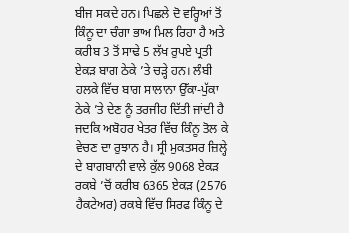ਬੀਜ ਸਕਦੇ ਹਨ। ਪਿਛਲੇ ਦੋ ਵਰ੍ਹਿਆਂ ਤੋਂ ਕਿੰਨੂ ਦਾ ਚੰਗਾ ਭਾਅ ਮਿਲ ਰਿਹਾ ਹੈ ਅਤੇ ਕਰੀਬ 3 ਤੋਂ ਸਾਢੇ 5 ਲੱਖ ਰੁਪਏ ਪ੍ਰਤੀ ਏਕੜ ਬਾਗ ਠੇਕੇ ’ਤੇ ਚੜ੍ਹੇ ਹਨ। ਲੰਬੀ ਹਲਕੇ ਵਿੱਚ ਬਾਗ ਸਾਲਾਨਾ ਉੱਕਾ-ਪੁੱਕਾ ਠੇਕੇ ’ਤੇ ਦੇਣ ਨੂੰ ਤਰਜੀਹ ਦਿੱਤੀ ਜਾਂਦੀ ਹੈ ਜਦਕਿ ਅਬੋਹਰ ਖੇਤਰ ਵਿੱਚ ਕਿੰਨੂ ਤੋਲ ਕੇ ਵੇਚਣ ਦਾ ਰੁਝਾਨ ਹੈ। ਸ੍ਰੀ ਮੁਕਤਸਰ ਜ਼ਿਲ੍ਹੇ ਦੇ ਬਾਗਬਾਨੀ ਵਾਲੇ ਕੁੱਲ 9068 ਏਕੜ ਰਕਬੇ ’ਚੋਂ ਕਰੀਬ 6365 ਏਕੜ (2576 ਹੈਕਟੇਅਰ) ਰਕਬੇ ਵਿੱਚ ਸਿਰਫ ਕਿੰਨੂ ਦੇ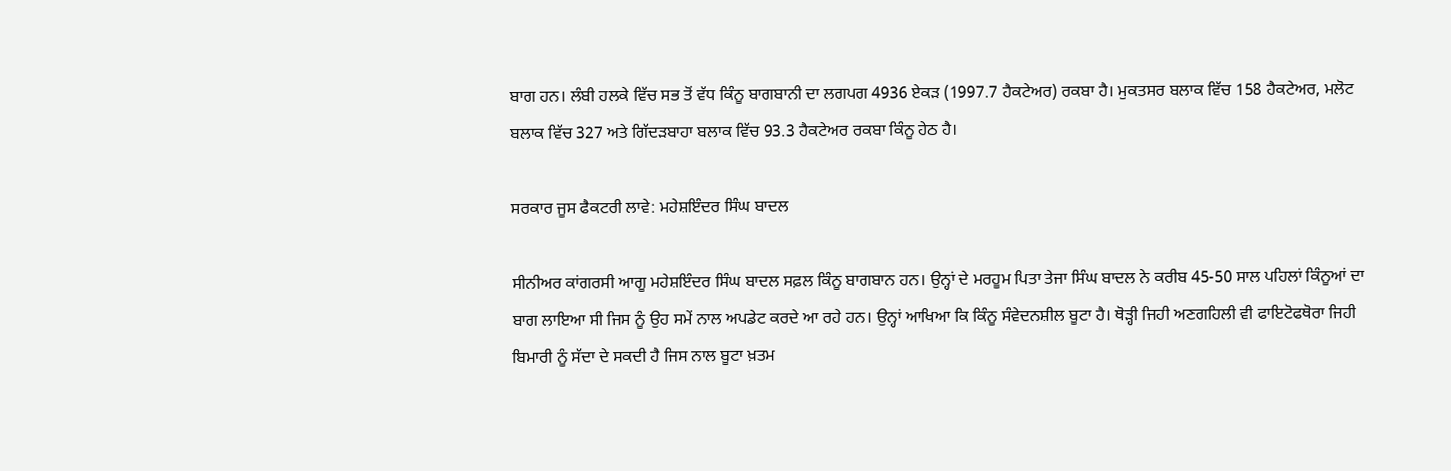ਬਾਗ ਹਨ। ਲੰਬੀ ਹਲਕੇ ਵਿੱਚ ਸਭ ਤੋਂ ਵੱਧ ਕਿੰਨੂ ਬਾਗਬਾਨੀ ਦਾ ਲਗਪਗ 4936 ਏਕੜ (1997.7 ਹੈਕਟੇਅਰ) ਰਕਬਾ ਹੈ। ਮੁਕਤਸਰ ਬਲਾਕ ਵਿੱਚ 158 ਹੈਕਟੇਅਰ, ਮਲੋਟ ਬਲਾਕ ਵਿੱਚ 327 ਅਤੇ ਗਿੱਦੜਬਾਹਾ ਬਲਾਕ ਵਿੱਚ 93.3 ਹੈਕਟੇਅਰ ਰਕਬਾ ਕਿੰਨੂ ਹੇਠ ਹੈ।

ਸਰਕਾਰ ਜੂਸ ਫੈਕਟਰੀ ਲਾਵੇ: ਮਹੇਸ਼ਇੰਦਰ ਸਿੰਘ ਬਾਦਲ

ਸੀਨੀਅਰ ਕਾਂਗਰਸੀ ਆਗੂ ਮਹੇਸ਼ਇੰਦਰ ਸਿੰਘ ਬਾਦਲ ਸਫ਼ਲ ਕਿੰਨੂ ਬਾਗਬਾਨ ਹਨ। ਉਨ੍ਹਾਂ ਦੇ ਮਰਹੂਮ ਪਿਤਾ ਤੇਜਾ ਸਿੰਘ ਬਾਦਲ ਨੇ ਕਰੀਬ 45-50 ਸਾਲ ਪਹਿਲਾਂ ਕਿੰਨੂਆਂ ਦਾ ਬਾਗ ਲਾਇਆ ਸੀ ਜਿਸ ਨੂੰ ਉਹ ਸਮੇਂ ਨਾਲ ਅਪਡੇਟ ਕਰਦੇ ਆ ਰਹੇ ਹਨ। ਉਨ੍ਹਾਂ ਆਖਿਆ ਕਿ ਕਿੰਨੂ ਸੰਵੇਦਨਸ਼ੀਲ ਬੂਟਾ ਹੈ। ਥੋੜ੍ਹੀ ਜਿਹੀ ਅਣਗਹਿਲੀ ਵੀ ਫਾਇਟੋਫਥੋਰਾ ਜਿਹੀ ਬਿਮਾਰੀ ਨੂੰ ਸੱਦਾ ਦੇ ਸਕਦੀ ਹੈ ਜਿਸ ਨਾਲ ਬੂਟਾ ਖ਼ਤਮ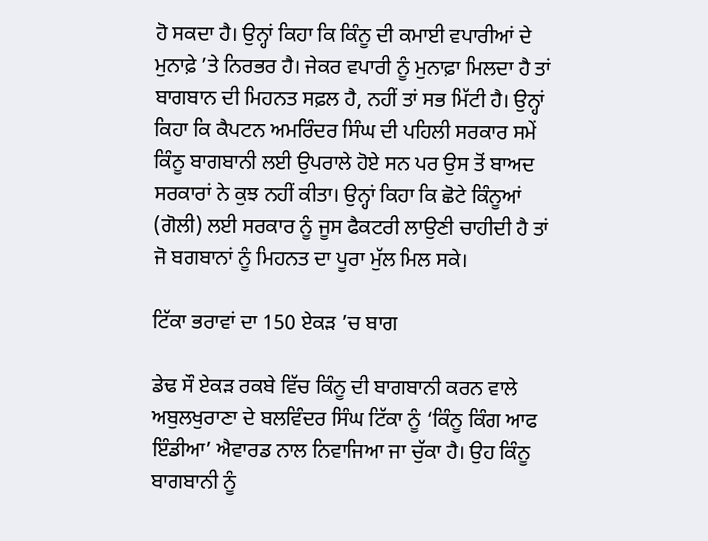ਹੋ ਸਕਦਾ ਹੈ। ਉਨ੍ਹਾਂ ਕਿਹਾ ਕਿ ਕਿੰਨੂ ਦੀ ਕਮਾਈ ਵਪਾਰੀਆਂ ਦੇ ਮੁਨਾਫ਼ੇ ’ਤੇ ਨਿਰਭਰ ਹੈ। ਜੇਕਰ ਵਪਾਰੀ ਨੂੰ ਮੁਨਾਫ਼ਾ ਮਿਲਦਾ ਹੈ ਤਾਂ ਬਾਗਬਾਨ ਦੀ ਮਿਹਨਤ ਸਫ਼ਲ ਹੈ, ਨਹੀਂ ਤਾਂ ਸਭ ਮਿੱਟੀ ਹੈ। ਉਨ੍ਹਾਂ ਕਿਹਾ ਕਿ ਕੈਪਟਨ ਅਮਰਿੰਦਰ ਸਿੰਘ ਦੀ ਪਹਿਲੀ ਸਰਕਾਰ ਸਮੇਂ ਕਿੰਨੂ ਬਾਗਬਾਨੀ ਲਈ ਉਪਰਾਲੇ ਹੋਏ ਸਨ ਪਰ ਉਸ ਤੋਂ ਬਾਅਦ ਸਰਕਾਰਾਂ ਨੇ ਕੁਝ ਨਹੀਂ ਕੀਤਾ। ਉਨ੍ਹਾਂ ਕਿਹਾ ਕਿ ਛੋਟੇ ਕਿੰਨੂਆਂ (ਗੋਲੀ) ਲਈ ਸਰਕਾਰ ਨੂੰ ਜੂਸ ਫੈਕਟਰੀ ਲਾਉਣੀ ਚਾਹੀਦੀ ਹੈ ਤਾਂ ਜੋ ਬਗਬਾਨਾਂ ਨੂੰ ਮਿਹਨਤ ਦਾ ਪੂਰਾ ਮੁੱਲ ਮਿਲ ਸਕੇ।

ਟਿੱਕਾ ਭਰਾਵਾਂ ਦਾ 150 ਏਕੜ ’ਚ ਬਾਗ

ਡੇਢ ਸੌ ਏਕੜ ਰਕਬੇ ਵਿੱਚ ਕਿੰਨੂ ਦੀ ਬਾਗਬਾਨੀ ਕਰਨ ਵਾਲੇ ਅਬੁਲਖੁਰਾਣਾ ਦੇ ਬਲਵਿੰਦਰ ਸਿੰਘ ਟਿੱਕਾ ਨੂੰ ‘ਕਿੰਨੂ ਕਿੰਗ ਆਫ ਇੰਡੀਆ’ ਐਵਾਰਡ ਨਾਲ ਨਿਵਾਜਿਆ ਜਾ ਚੁੱਕਾ ਹੈ। ਉਹ ਕਿੰਨੂ ਬਾਗਬਾਨੀ ਨੂੰ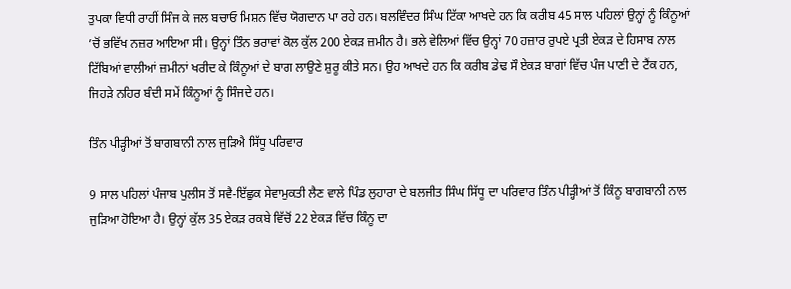ਤੁਪਕਾ ਵਿਧੀ ਰਾਹੀਂ ਸਿੰਜ ਕੇ ਜਲ ਬਚਾਓ ਮਿਸ਼ਨ ਵਿੱਚ ਯੋਗਦਾਨ ਪਾ ਰਹੇ ਹਨ। ਬਲਵਿੰਦਰ ਸਿੰਘ ਟਿੱਕਾ ਆਖਦੇ ਹਨ ਕਿ ਕਰੀਬ 45 ਸਾਲ ਪਹਿਲਾਂ ਉਨ੍ਹਾਂ ਨੂੰ ਕਿੰਨੂਆਂ ’ਚੋਂ ਭਵਿੱਖ ਨਜ਼ਰ ਆਇਆ ਸੀ। ਉਨ੍ਹਾਂ ਤਿੰਨ ਭਰਾਵਾਂ ਕੋਲ ਕੁੱਲ 200 ਏਕੜ ਜ਼ਮੀਨ ਹੈ। ਭਲੇ ਵੇਲਿਆਂ ਵਿੱਚ ਉਨ੍ਹਾਂ 70 ਹਜ਼ਾਰ ਰੁਪਏ ਪ੍ਰਤੀ ਏਕੜ ਦੇ ਹਿਸਾਬ ਨਾਲ ਟਿੱਬਿਆਂ ਵਾਲੀਆਂ ਜ਼ਮੀਨਾਂ ਖਰੀਦ ਕੇ ਕਿੰਨੂਆਂ ਦੇ ਬਾਗ ਲਾਉਣੇ ਸ਼ੁਰੂ ਕੀਤੇ ਸਨ। ਉਹ ਆਖਦੇ ਹਨ ਕਿ ਕਰੀਬ ਡੇਢ ਸੌ ਏਕੜ ਬਾਗਾਂ ਵਿੱਚ ਪੰਜ ਪਾਣੀ ਦੇ ਟੈਂਕ ਹਨ, ਜਿਹੜੇ ਨਹਿਰ ਬੰਦੀ ਸਮੇਂ ਕਿੰਨੂਆਂ ਨੂੰ ਸਿੰਜਦੇ ਹਨ।

ਤਿੰਨ ਪੀੜ੍ਹੀਆਂ ਤੋਂ ਬਾਗਬਾਨੀ ਨਾਲ ਜੁੜਿਐ ਸਿੱਧੂ ਪਰਿਵਾਰ

9 ਸਾਲ ਪਹਿਲਾਂ ਪੰਜਾਬ ਪੁਲੀਸ ਤੋਂ ਸਵੈ-ਇੱਛੁਕ ਸੇਵਾਮੁਕਤੀ ਲੈਣ ਵਾਲੇ ਪਿੰਡ ਲੁਹਾਰਾ ਦੇ ਬਲਜੀਤ ਸਿੰਘ ਸਿੱਧੂ ਦਾ ਪਰਿਵਾਰ ਤਿੰਨ ਪੀੜ੍ਹੀਆਂ ਤੋਂ ਕਿੰਨੂ ਬਾਗਬਾਨੀ ਨਾਲ ਜੁੜਿਆ ਹੋਇਆ ਹੈ। ਉਨ੍ਹਾਂ ਕੁੱਲ 35 ਏਕੜ ਰਕਬੇ ਵਿੱਚੋਂ 22 ਏਕੜ ਵਿੱਚ ਕਿੰਨੂ ਦਾ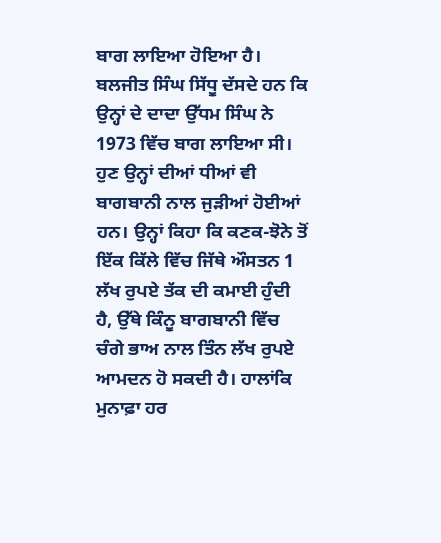ਬਾਗ ਲਾਇਆ ਹੋਇਆ ਹੈ। ਬਲਜੀਤ ਸਿੰਘ ਸਿੱਧੂ ਦੱਸਦੇ ਹਨ ਕਿ ਉਨ੍ਹਾਂ ਦੇ ਦਾਦਾ ਉੱਧਮ ਸਿੰਘ ਨੇ 1973 ਵਿੱਚ ਬਾਗ ਲਾਇਆ ਸੀ। ਹੁਣ ਉਨ੍ਹਾਂ ਦੀਆਂ ਧੀਆਂ ਵੀ ਬਾਗਬਾਨੀ ਨਾਲ ਜੁੜੀਆਂ ਹੋਈਆਂ ਹਨ। ਉਨ੍ਹਾਂ ਕਿਹਾ ਕਿ ਕਣਕ-ਝੋਨੇ ਤੋਂ ਇੱਕ ਕਿੱਲੇ ਵਿੱਚ ਜਿੱਥੇ ਔਸਤਨ 1 ਲੱਖ ਰੁਪਏ ਤੱਕ ਦੀ ਕਮਾਈ ਹੁੰਦੀ ਹੈ, ਉੱਥੇ ਕਿੰਨੂ ਬਾਗਬਾਨੀ ਵਿੱਚ ਚੰਗੇ ਭਾਅ ਨਾਲ ਤਿੰਨ ਲੱਖ ਰੁਪਏ ਆਮਦਨ ਹੋ ਸਕਦੀ ਹੈ। ਹਾਲਾਂਕਿ ਮੁਨਾਫ਼ਾ ਹਰ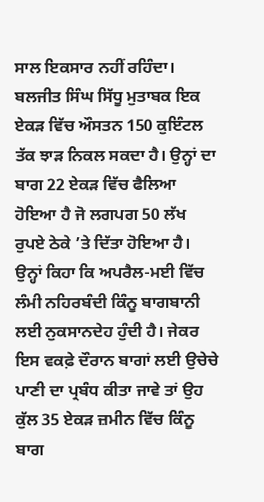ਸਾਲ ਇਕਸਾਰ ਨਹੀਂ ਰਹਿੰਦਾ। ਬਲਜੀਤ ਸਿੰਘ ਸਿੱਧੂ ਮੁਤਾਬਕ ਇਕ ਏਕੜ ਵਿੱਚ ਔਸਤਨ 150 ਕੁਇੰਟਲ ਤੱਕ ਝਾੜ ਨਿਕਲ ਸਕਦਾ ਹੈ। ਉਨ੍ਹਾਂ ਦਾ ਬਾਗ 22 ਏਕੜ ਵਿੱਚ ਫੈਲਿਆ ਹੋਇਆ ਹੈ ਜੋ ਲਗਪਗ 50 ਲੱਖ ਰੁਪਏ ਠੇਕੇ ’ਤੇ ਦਿੱਤਾ ਹੋਇਆ ਹੈ। ਉਨ੍ਹਾਂ ਕਿਹਾ ਕਿ ਅਪਰੈਲ-ਮਈ ਵਿੱਚ ਲੰਮੀ ਨਹਿਰਬੰਦੀ ਕਿੰਨੂ ਬਾਗਬਾਨੀ ਲਈ ਨੁਕਸਾਨਦੇਹ ਹੁੰਦੀ ਹੈ। ਜੇਕਰ ਇਸ ਵਕਫ਼ੇ ਦੌਰਾਨ ਬਾਗਾਂ ਲਈ ਉਚੇਚੇ ਪਾਣੀ ਦਾ ਪ੍ਰਬੰਧ ਕੀਤਾ ਜਾਵੇ ਤਾਂ ਉਹ ਕੁੱਲ 35 ਏਕੜ ਜ਼ਮੀਨ ਵਿੱਚ ਕਿੰਨੂ ਬਾਗ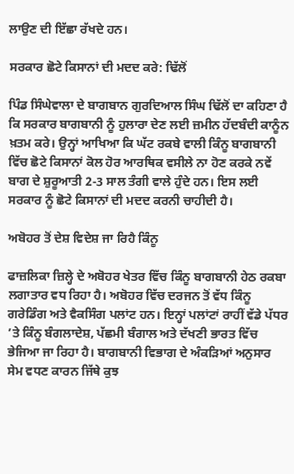ਲਾਉਣ ਦੀ ਇੱਛਾ ਰੱਖਦੇ ਹਨ।

ਸਰਕਾਰ ਛੋਟੇ ਕਿਸਾਨਾਂ ਦੀ ਮਦਦ ਕਰੇ: ਢਿੱਲੋਂ

ਪਿੰਡ ਸਿੰਘੇਵਾਲਾ ਦੇ ਬਾਗਬਾਨ ਗੁਰਦਿਆਲ ਸਿੰਘ ਢਿੱਲੋਂ ਦਾ ਕਹਿਣਾ ਹੈ ਕਿ ਸਰਕਾਰ ਬਾਗਬਾਨੀ ਨੂੰ ਹੁਲਾਰਾ ਦੇਣ ਲਈ ਜ਼ਮੀਨ ਹੱਦਬੰਦੀ ਕਾਨੂੰਨ ਖ਼ਤਮ ਕਰੇ। ਉਨ੍ਹਾਂ ਆਖਿਆ ਕਿ ਘੱਟ ਰਕਬੇ ਵਾਲੀ ਕਿੰਨੂ ਬਾਗਬਾਨੀ ਵਿੱਚ ਛੋਟੇ ਕਿਸਾਨਾਂ ਕੋਲ ਹੋਰ ਆਰਥਿਕ ਵਸੀਲੇ ਨਾ ਹੋਣ ਕਰਕੇ ਨਵੇਂ ਬਾਗ ਦੇ ਸ਼ੁਰੂਆਤੀ 2-3 ਸਾਲ ਤੰਗੀ ਵਾਲੇ ਹੁੰਦੇ ਹਨ। ਇਸ ਲਈ ਸਰਕਾਰ ਨੂੰ ਛੋਟੇ ਕਿਸਾਨਾਂ ਦੀ ਮਦਦ ਕਰਨੀ ਚਾਹੀਦੀ ਹੈ।

ਅਬੋਹਰ ਤੋਂ ਦੇਸ਼ ਵਿਦੇਸ਼ ਜਾ ਰਿਹੈ ਕਿੰਨੂ

ਫਾਜ਼ਲਿਕਾ ਜ਼ਿਲ੍ਹੇ ਦੇ ਅਬੋਹਰ ਖੇਤਰ ਵਿੱਚ ਕਿੰਨੂ ਬਾਗਬਾਨੀ ਹੇਠ ਰਕਬਾ ਲਗਾਤਾਰ ਵਧ ਰਿਹਾ ਹੈ। ਅਬੋਹਰ ਵਿੱਚ ਦਰਜਨ ਤੋਂ ਵੱਧ ਕਿੰਨੂ ਗਰੇਡਿੰਗ ਅਤੇ ਵੈਕਸਿੰਗ ਪਲਾਂਟ ਹਨ। ਇਨ੍ਹਾਂ ਪਲਾਂਟਾਂ ਰਾਹੀਂ ਵੱਡੇ ਪੱਧਰ ’ਤੇ ਕਿੰਨੂ ਬੰਗਲਾਦੇਸ਼, ਪੱਛਮੀ ਬੰਗਾਲ ਅਤੇ ਦੱਖਣੀ ਭਾਰਤ ਵਿੱਚ ਭੇਜਿਆ ਜਾ ਰਿਹਾ ਹੈ। ਬਾਗਬਾਨੀ ਵਿਭਾਗ ਦੇ ਅੰਕੜਿਆਂ ਅਨੁਸਾਰ ਸੇਮ ਵਧਣ ਕਾਰਨ ਜਿੱਥੇ ਕੁਝ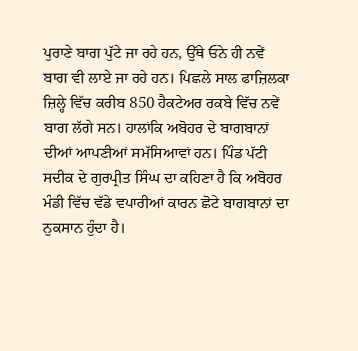ਪੁਰਾਣੇ ਬਾਗ ਪੁੱਟੇ ਜਾ ਰਹੇ ਹਨ, ਉੱਥੇ ਓਨੇ ਹੀ ਨਵੇਂ ਬਾਗ ਵੀ ਲਾਏ ਜਾ ਰਹੇ ਹਨ। ਪਿਛਲੇ ਸਾਲ ਫਾਜ਼ਿਲਕਾ ਜ਼ਿਲ੍ਹੇ ਵਿੱਚ ਕਰੀਬ 850 ਹੈਕਟੇਅਰ ਰਕਬੇ ਵਿੱਚ ਨਵੇਂ ਬਾਗ ਲੱਗੇ ਸਨ। ਹਾਲਾਂਕਿ ਅਬੋਹਰ ਦੇ ਬਾਗਬਾਨਾਂ ਦੀਆਂ ਆਪਣੀਆਂ ਸਮੱਸਿਆਵਾਂ ਹਨ। ਪਿੰਡ ਪੱਟੀ ਸਦੀਕ ਦੇ ਗੁਰਪ੍ਰੀਤ ਸਿੰਘ ਦਾ ਕਹਿਣਾ ਹੈ ਕਿ ਅਬੋਹਰ ਮੰਡੀ ਵਿੱਚ ਵੱਡੇ ਵਪਾਰੀਆਂ ਕਾਰਨ ਛੋਟੇ ਬਾਗਬਾਨਾਂ ਦਾ ਨੁਕਸਾਨ ਹੁੰਦਾ ਹੈ।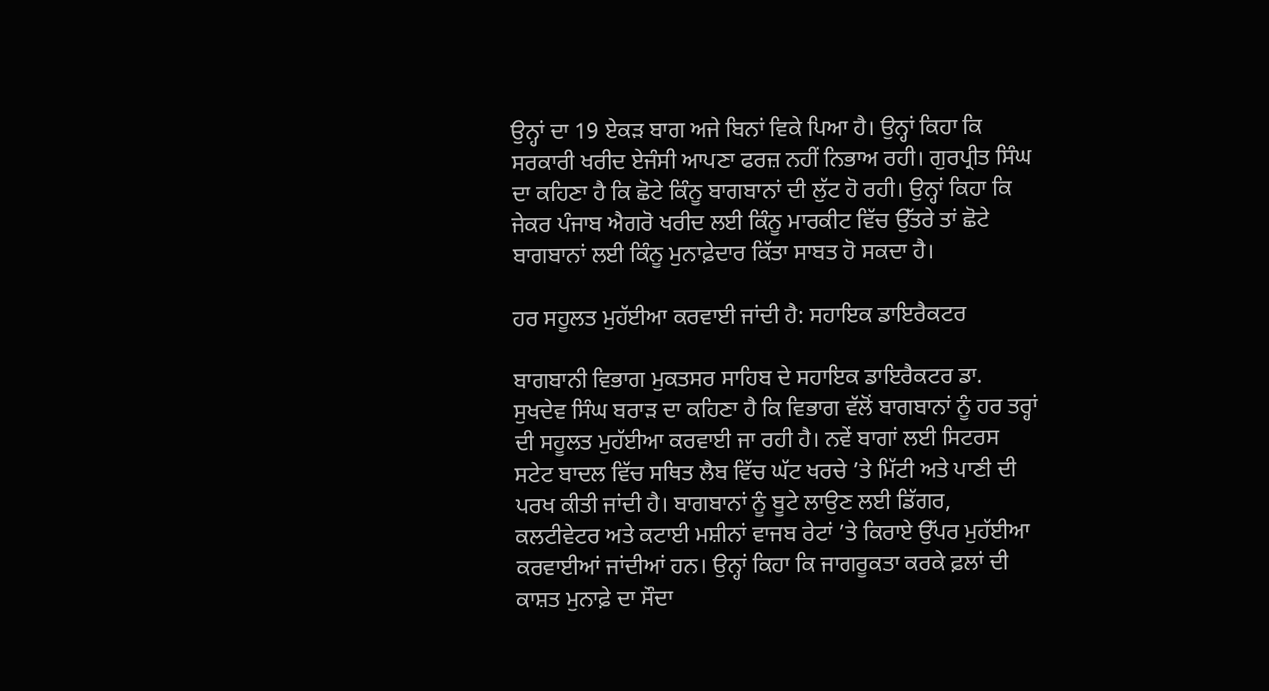ਉਨ੍ਹਾਂ ਦਾ 19 ਏਕੜ ਬਾਗ ਅਜੇ ਬਿਨਾਂ ਵਿਕੇ ਪਿਆ ਹੈ। ਉਨ੍ਹਾਂ ਕਿਹਾ ਕਿ ਸਰਕਾਰੀ ਖਰੀਦ ਏਜੰਸੀ ਆਪਣਾ ਫਰਜ਼ ਨਹੀਂ ਨਿਭਾਅ ਰਹੀ। ਗੁਰਪ੍ਰੀਤ ਸਿੰਘ ਦਾ ਕਹਿਣਾ ਹੈ ਕਿ ਛੋਟੇ ਕਿੰਨੂ ਬਾਗਬਾਨਾਂ ਦੀ ਲੁੱਟ ਹੋ ਰਹੀ। ਉਨ੍ਹਾਂ ਕਿਹਾ ਕਿ ਜੇਕਰ ਪੰਜਾਬ ਐਗਰੋ ਖਰੀਦ ਲਈ ਕਿੰਨੂ ਮਾਰਕੀਟ ਵਿੱਚ ਉੱਤਰੇ ਤਾਂ ਛੋਟੇ ਬਾਗਬਾਨਾਂ ਲਈ ਕਿੰਨੂ ਮੁਨਾਫ਼ੇਦਾਰ ਕਿੱਤਾ ਸਾਬਤ ਹੋ ਸਕਦਾ ਹੈ।

ਹਰ ਸਹੂਲਤ ਮੁਹੱਈਆ ਕਰਵਾਈ ਜਾਂਦੀ ਹੈ: ਸਹਾਇਕ ਡਾਇਰੈਕਟਰ

ਬਾਗਬਾਨੀ ਵਿਭਾਗ ਮੁਕਤਸਰ ਸਾਹਿਬ ਦੇ ਸਹਾਇਕ ਡਾਇਰੈਕਟਰ ਡਾ. ਸੁਖਦੇਵ ਸਿੰਘ ਬਰਾੜ ਦਾ ਕਹਿਣਾ ਹੈ ਕਿ ਵਿਭਾਗ ਵੱਲੋਂ ਬਾਗਬਾਨਾਂ ਨੂੰ ਹਰ ਤਰ੍ਹਾਂ ਦੀ ਸਹੂਲਤ ਮੁਹੱਈਆ ਕਰਵਾਈ ਜਾ ਰਹੀ ਹੈ। ਨਵੇਂ ਬਾਗਾਂ ਲਈ ਸਿਟਰਸ ਸਟੇਟ ਬਾਦਲ ਵਿੱਚ ਸਥਿਤ ਲੈਬ ਵਿੱਚ ਘੱਟ ਖਰਚੇ ’ਤੇ ਮਿੱਟੀ ਅਤੇ ਪਾਣੀ ਦੀ ਪਰਖ ਕੀਤੀ ਜਾਂਦੀ ਹੈ। ਬਾਗਬਾਨਾਂ ਨੂੰ ਬੂਟੇ ਲਾਉਣ ਲਈ ਡਿੱਗਰ, ਕਲਟੀਵੇਟਰ ਅਤੇ ਕਟਾਈ ਮਸ਼ੀਨਾਂ ਵਾਜਬ ਰੇਟਾਂ ’ਤੇ ਕਿਰਾਏ ਉੱਪਰ ਮੁਹੱਈਆ ਕਰਵਾਈਆਂ ਜਾਂਦੀਆਂ ਹਨ। ਉਨ੍ਹਾਂ ਕਿਹਾ ਕਿ ਜਾਗਰੂਕਤਾ ਕਰਕੇ ਫ਼ਲਾਂ ਦੀ ਕਾਸ਼ਤ ਮੁਨਾਫ਼ੇ ਦਾ ਸੌਦਾ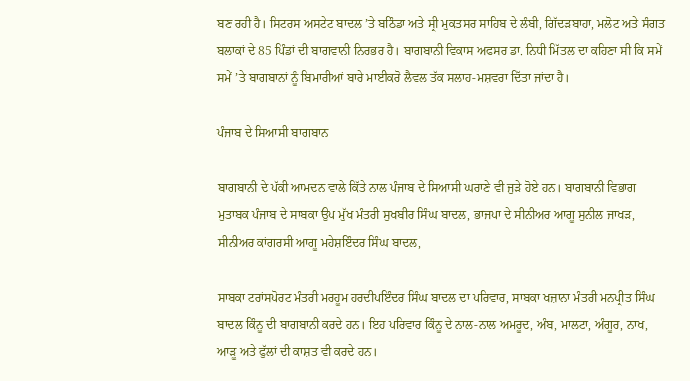ਬਣ ਰਹੀ ਹੈ। ਸਿਟਰਸ ਅਸਟੇਟ ਬਾਦਲ ’ਤੇ ਬਠਿੰਡਾ ਅਤੇ ਸ੍ਰੀ ਮੁਕਤਸਰ ਸਾਹਿਬ ਦੇ ਲੰਬੀ, ਗਿੱਦੜਬਾਹਾ, ਮਲੋਟ ਅਤੇ ਸੰਗਤ ਬਲਾਕਾਂ ਦੇ 85 ਪਿੰਡਾਂ ਦੀ ਬਾਗਵਾਨੀ ਨਿਰਭਰ ਹੈ। ਬਾਗਬਾਨੀ ਵਿਕਾਸ ਅਫਸਰ ਡਾ. ਨਿਧੀ ਮਿੱਤਲ ਦਾ ਕਹਿਣਾ ਸੀ ਕਿ ਸਮੇਂ ਸਮੇਂ ’ਤੇ ਬਾਗਬਾਨਾਂ ਨੂੰ ਬਿਮਾਰੀਆਂ ਬਾਰੇ ਮਾਈਕਰੋ ਲੈਵਲ ਤੱਕ ਸਲਾਹ-ਮਸ਼ਵਰਾ ਦਿੱਤਾ ਜਾਂਦਾ ਹੈ।

ਪੰਜਾਬ ਦੇ ਸਿਆਸੀ ਬਾਗਬਾਨ

ਬਾਗਬਾਨੀ ਦੇ ਪੱਕੀ ਆਮਦਨ ਵਾਲੇ ਕਿੱਤੇ ਨਾਲ ਪੰਜਾਬ ਦੇ ਸਿਆਸੀ ਘਰਾਣੇ ਵੀ ਜੁੜੇ ਹੋਏ ਹਨ। ਬਾਗਬਾਨੀ ਵਿਭਾਗ ਮੁਤਾਬਕ ਪੰਜਾਬ ਦੇ ਸਾਬਕਾ ਉਪ ਮੁੱਖ ਮੰਤਰੀ ਸੁਖਬੀਰ ਸਿੰਘ ਬਾਦਲ, ਭਾਜਪਾ ਦੇ ਸੀਨੀਅਰ ਆਗੂ ਸੁਨੀਲ ਜਾਖੜ, ਸੀਨੀਅਰ ਕਾਂਗਰਸੀ ਆਗੂ ਮਹੇਸ਼ਇੰਦਰ ਸਿੰਘ ਬਾਦਲ,

ਸਾਬਕਾ ਟਰਾਂਸਪੋਰਟ ਮੰਤਰੀ ਮਰਹੂਮ ਹਰਦੀਪਇੰਦਰ ਸਿੰਘ ਬਾਦਲ ਦਾ ਪਰਿਵਾਰ, ਸਾਬਕਾ ਖਜ਼ਾਨਾ ਮੰਤਰੀ ਮਨਪ੍ਰੀਤ ਸਿੰਘ ਬਾਦਲ ਕਿੰਨੂ ਦੀ ਬਾਗਬਾਨੀ ਕਰਦੇ ਹਨ। ਇਹ ਪਰਿਵਾਰ ਕਿੰਨੂ ਦੇ ਨਾਲ-ਨਾਲ ਅਮਰੂਦ, ਅੰਬ, ਮਾਲਟਾ, ਅੰਗੂਰ, ਨਾਖ, ਆੜੂ ਅਤੇ ਫੁੱਲਾਂ ਦੀ ਕਾਸ਼ਤ ਵੀ ਕਰਦੇ ਹਨ।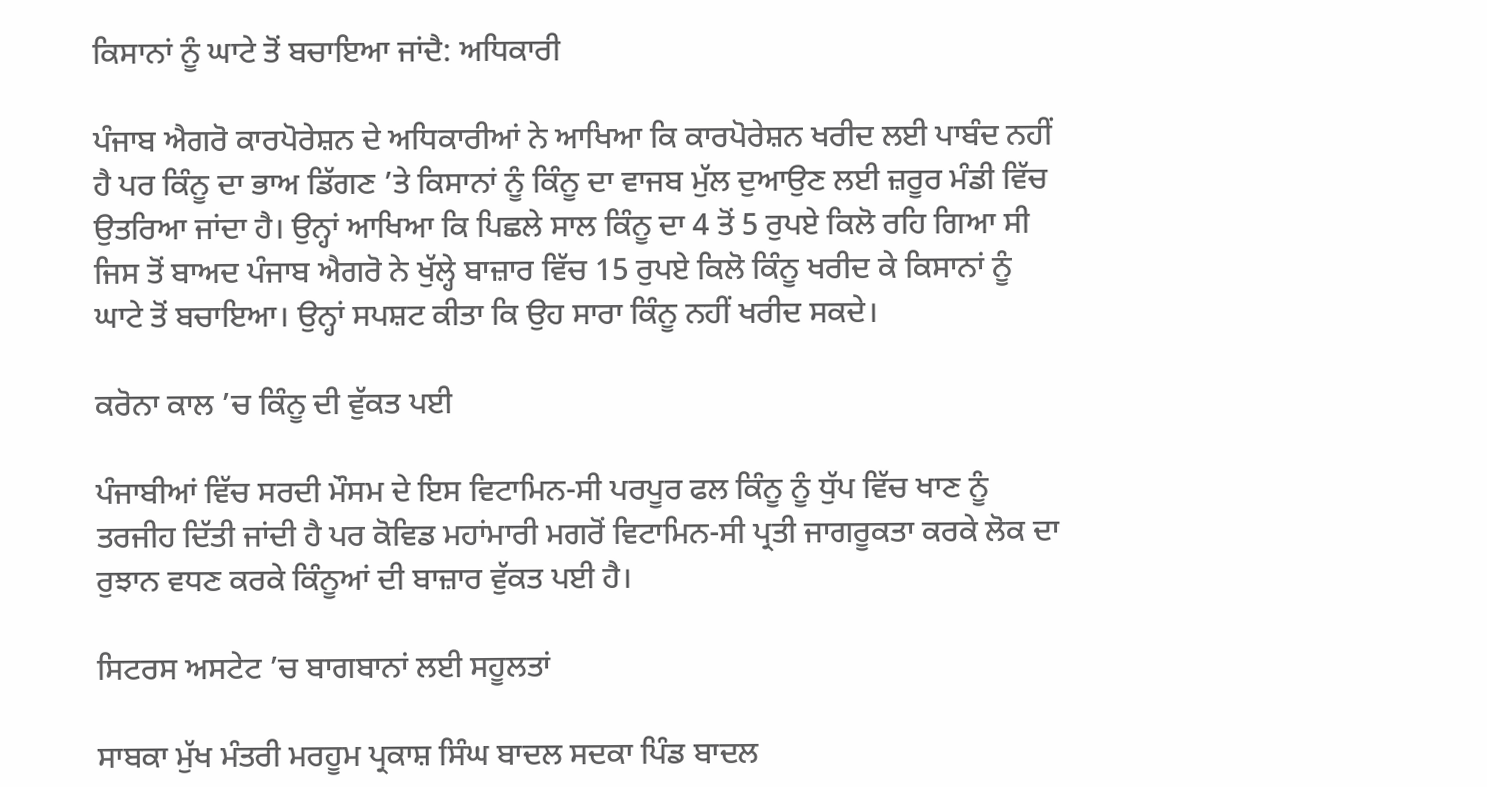ਕਿਸਾਨਾਂ ਨੂੰ ਘਾਟੇ ਤੋਂ ਬਚਾਇਆ ਜਾਂਦੈ: ਅਧਿਕਾਰੀ

ਪੰਜਾਬ ਐਗਰੋ ਕਾਰਪੋਰੇਸ਼ਨ ਦੇ ਅਧਿਕਾਰੀਆਂ ਨੇ ਆਖਿਆ ਕਿ ਕਾਰਪੋਰੇਸ਼ਨ ਖਰੀਦ ਲਈ ਪਾਬੰਦ ਨਹੀਂ ਹੈ ਪਰ ਕਿੰਨੂ ਦਾ ਭਾਅ ਡਿੱਗਣ ’ਤੇ ਕਿਸਾਨਾਂ ਨੂੰ ਕਿੰਨੂ ਦਾ ਵਾਜਬ ਮੁੱਲ ਦੁਆਉਣ ਲਈ ਜ਼ਰੂਰ ਮੰਡੀ ਵਿੱਚ ਉਤਰਿਆ ਜਾਂਦਾ ਹੈ। ਉਨ੍ਹਾਂ ਆਖਿਆ ਕਿ ਪਿਛਲੇ ਸਾਲ ਕਿੰਨੂ ਦਾ 4 ਤੋਂ 5 ਰੁਪਏ ਕਿਲੋ ਰਹਿ ਗਿਆ ਸੀ ਜਿਸ ਤੋਂ ਬਾਅਦ ਪੰਜਾਬ ਐਗਰੋ ਨੇ ਖੁੱਲ੍ਹੇ ਬਾਜ਼ਾਰ ਵਿੱਚ 15 ਰੁਪਏ ਕਿਲੋ ਕਿੰਨੂ ਖਰੀਦ ਕੇ ਕਿਸਾਨਾਂ ਨੂੰ ਘਾਟੇ ਤੋਂ ਬਚਾਇਆ। ਉਨ੍ਹਾਂ ਸਪਸ਼ਟ ਕੀਤਾ ਕਿ ਉਹ ਸਾਰਾ ਕਿੰਨੂ ਨਹੀਂ ਖਰੀਦ ਸਕਦੇ।

ਕਰੋਨਾ ਕਾਲ ’ਚ ਕਿੰਨੂ ਦੀ ਵੁੱਕਤ ਪਈ

ਪੰਜਾਬੀਆਂ ਵਿੱਚ ਸਰਦੀ ਮੌਸਮ ਦੇ ਇਸ ਵਿਟਾਮਿਨ-ਸੀ ਪਰਪੂਰ ਫਲ ਕਿੰਨੂ ਨੂੰ ਧੁੱਪ ਵਿੱਚ ਖਾਣ ਨੂੰ ਤਰਜੀਹ ਦਿੱਤੀ ਜਾਂਦੀ ਹੈ ਪਰ ਕੋਵਿਡ ਮਹਾਂਮਾਰੀ ਮਗਰੋਂ ਵਿਟਾਮਿਨ-ਸੀ ਪ੍ਰਤੀ ਜਾਗਰੂਕਤਾ ਕਰਕੇ ਲੋਕ ਦਾ ਰੁਝਾਨ ਵਧਣ ਕਰਕੇ ਕਿੰਨੂਆਂ ਦੀ ਬਾਜ਼ਾਰ ਵੁੱਕਤ ਪਈ ਹੈ।

ਸਿਟਰਸ ਅਸਟੇਟ ’ਚ ਬਾਗਬਾਨਾਂ ਲਈ ਸਹੂਲਤਾਂ

ਸਾਬਕਾ ਮੁੱਖ ਮੰਤਰੀ ਮਰਹੂਮ ਪ੍ਰਕਾਸ਼ ਸਿੰਘ ਬਾਦਲ ਸਦਕਾ ਪਿੰਡ ਬਾਦਲ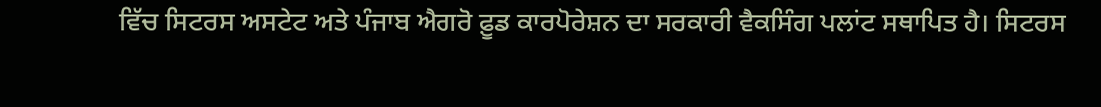ਵਿੱਚ ਸਿਟਰਸ ਅਸਟੇਟ ਅਤੇ ਪੰਜਾਬ ਐਗਰੋ ਫ਼ੂਡ ਕਾਰਪੋਰੇਸ਼ਨ ਦਾ ਸਰਕਾਰੀ ਵੈਕਸਿੰਗ ਪਲਾਂਟ ਸਥਾਪਿਤ ਹੈ। ਸਿਟਰਸ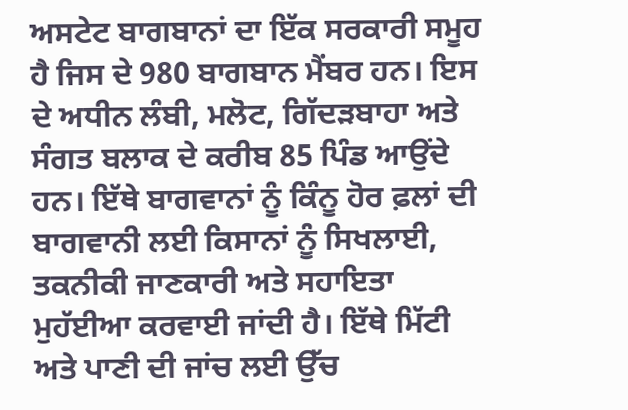ਅਸਟੇਟ ਬਾਗਬਾਨਾਂ ਦਾ ਇੱਕ ਸਰਕਾਰੀ ਸਮੂਹ ਹੈ ਜਿਸ ਦੇ 980 ਬਾਗਬਾਨ ਮੈਂਬਰ ਹਨ। ਇਸ ਦੇ ਅਧੀਨ ਲੰਬੀ, ਮਲੋਟ, ਗਿੱਦੜਬਾਹਾ ਅਤੇ ਸੰਗਤ ਬਲਾਕ ਦੇ ਕਰੀਬ 85 ਪਿੰਡ ਆਉਂਦੇ ਹਨ। ਇੱਥੇ ਬਾਗਵਾਨਾਂ ਨੂੰ ਕਿੰਨੂ ਹੋਰ ਫ਼ਲਾਂ ਦੀ ਬਾਗਵਾਨੀ ਲਈ ਕਿਸਾਨਾਂ ਨੂੰ ਸਿਖਲਾਈ, ਤਕਨੀਕੀ ਜਾਣਕਾਰੀ ਅਤੇ ਸਹਾਇਤਾ ਮੁਹੱਈਆ ਕਰਵਾਈ ਜਾਂਦੀ ਹੈ। ਇੱਥੇ ਮਿੱਟੀ ਅਤੇ ਪਾਣੀ ਦੀ ਜਾਂਚ ਲਈ ਉੱਚ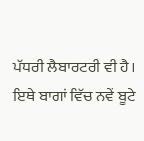ਪੱਧਰੀ ਲੈਬਾਰਟਰੀ ਵੀ ਹੈ। ਇਥੇ ਬਾਗਾਂ ਵਿੱਚ ਨਵੇਂ ਬੂਟੇ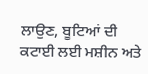ਲਾਉਣ, ਬੂਟਿਆਂ ਦੀ ਕਟਾਈ ਲਈ ਮਸ਼ੀਨ ਅਤੇ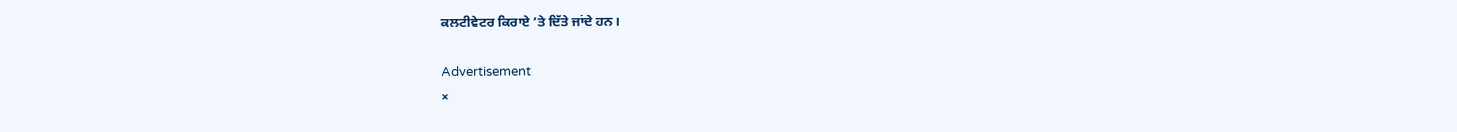ਕਲਟੀਵੇਟਰ ਕਿਰਾਏ ’ਤੇ ਦਿੱਤੇ ਜਾਂਦੇ ਹਨ।

Advertisement
×